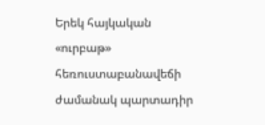Երեկ հայկական «ուրբաթ» հեռուստաբանավեճի ժամանակ պարտադիր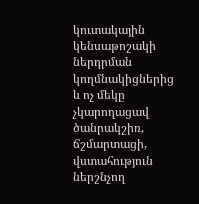կուտակային կենսաթոշակի ներդրման կողմնակիցներից և ոչ մեկը չկարողացավ ծանրակշիռ, ճշմարտացի, վստահություն ներշնչող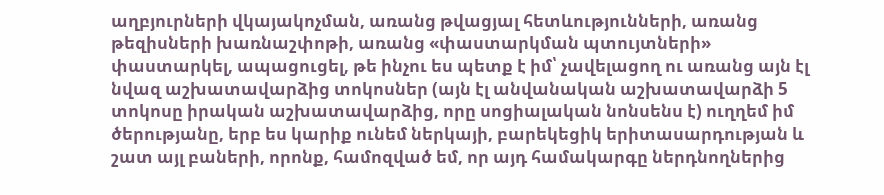աղբյուրների վկայակոչման, առանց թվացյալ հետևությունների, առանց թեզիսների խառնաշփոթի, առանց «փաստարկման պտույտների» փաստարկել, ապացուցել, թե ինչու ես պետք է իմ՝ չավելացող ու առանց այն էլ նվազ աշխատավարձից տոկոսներ (այն էլ անվանական աշխատավարձի 5 տոկոսը իրական աշխատավարձից, որը սոցիալական նոնսենս է) ուղղեմ իմ ծերությանը, երբ ես կարիք ունեմ ներկայի, բարեկեցիկ երիտասարդության և շատ այլ բաների, որոնք, համոզված եմ, որ այդ համակարգը ներդնողներից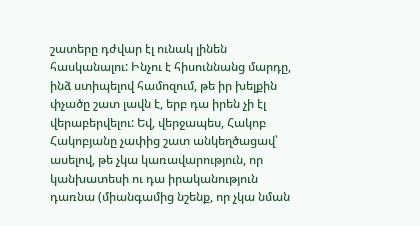շատերը դժվար էլ ունակ լինեն հասկանալու: Ինչու է հիսուննանց մարդը, ինձ ստիպելով համոզում, թե իր խելքին փչածը շատ լավն է, երբ դա իրեն չի էլ վերաբերվելու: Եվ, վերջապես, Հակոբ Հակոբյանը չափից շատ անկեղծացավ՝ ասելով, թե չկա կառավարություն, որ կանխատեսի ու դա իրականություն դառնա (միանգամից նշենք, որ չկա նման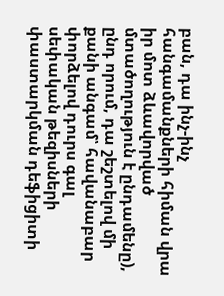բան, դա ինչ-ինչ հանգամանքների հիման վրա իր մոտ ձևավորված մտածողություն է ընդամենը), ընդ որում, դա շեշտելով մի քանի անգամ՝ հավանաբար փորձելով դուրս գալ սեփական թեզիսների փաստարկման դեֆիցիտի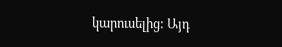կարուսելից: Այդ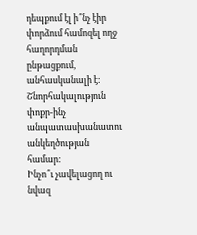դեպքում էլ ի՞նչ էիր փորձում համոզել ողջ հաղորդման ընթացքում, անհասկանալի է: Շնորհակալություն փոքր-ինչ անպատասխանատու անկեղծության համար:
Ինչո՞ւ չավելացող ու նվազ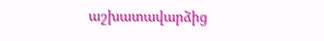աշխատավարձից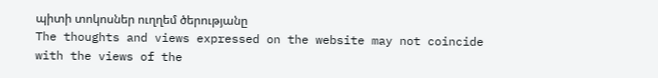պիտի տոկոսներ ուղղեմ ծերությանը
The thoughts and views expressed on the website may not coincide with the views of the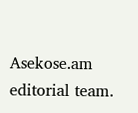Asekose.am editorial team.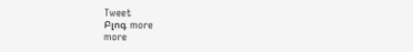Tweet
Բլոգ more
more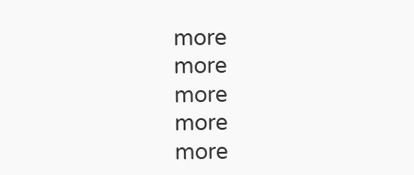more
more
more
more
more